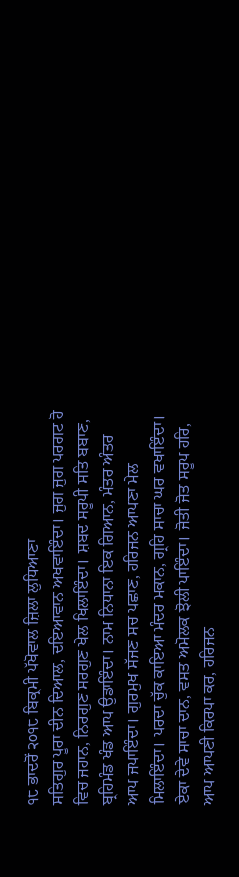੧੮ ਭਾਦਰੋਂ ੨੦੧੮ ਬਿਕ੍ਰਮੀ ਪੱਖੋਵਾਲ ਜ਼ਿਲਾ ਲੁਧਿਆਣਾ
ਸਤਿਗੁਰ ਪੂਰਾ ਦੀਨ ਦਿਆਲ, ਦਇਆਵਾਨ ਅਖਵਾਇੰਦਾ। ਜੁਗ ਜੁਗ ਪਰਗਟ ਹੋ ਵਿਚ ਜਹਾਨ, ਨਿਰਗੁਣ ਸਰਗੁਣ ਖੇਲ ਖਿਲਾਇੰਦਾ। ਸ਼ਬਦ ਸਰੂਪੀ ਸਤਿ ਬਬਾਣ, ਬ੍ਰਹਿਮੰਡ ਖੰਡ ਆਪ ਉਡਾਇੰਦਾ। ਨਾਮ ਨਿਧਾਨਾ ਇਕ ਗਿਆਨ, ਮੰਤਰ ਅੰਤਰ ਆਪ ਜਪਾਇੰਦਾ। ਗੁਰਮੁਖ ਸੱਜਣ ਸਚ ਪਛਾਣ, ਹਰਿਜਨ ਆਪਣਾ ਮੇਲ ਮਿਲਾਇੰਦਾ। ਪਰਦਾ ਚੁੱਕ ਕਾਇਆ ਮੰਦਰ ਮਕਾਨ, ਗ੍ਰਹਿ ਸਾਚਾ ਘਰ ਵਖਾਇੰਦਾ। ਏਕਾ ਦੇਵੇ ਸਾਚਾ ਦਾਨ, ਵਸਤ ਅਮੋਲਕ ਝੋਲੀ ਪਾਇੰਦਾ। ਜੋਤੀ ਜੋਤ ਸਰੂਪ ਹਰਿ, ਆਪ ਆਪਣੀ ਕਿਰਪਾ ਕਰ, ਹਰਿਜਨ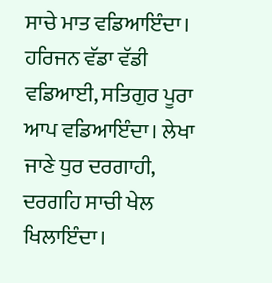ਸਾਚੇ ਮਾਤ ਵਡਿਆਇੰਦਾ। ਹਰਿਜਨ ਵੱਡਾ ਵੱਡੀ ਵਡਿਆਈ, ਸਤਿਗੁਰ ਪੂਰਾ ਆਪ ਵਡਿਆਇੰਦਾ। ਲੇਖਾ ਜਾਣੇ ਧੁਰ ਦਰਗਾਹੀ, ਦਰਗਹਿ ਸਾਚੀ ਖੇਲ ਖਿਲਾਇੰਦਾ।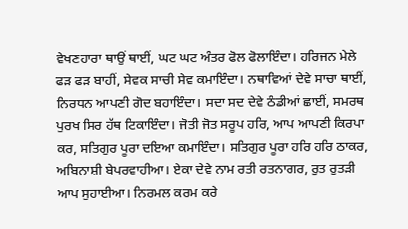ਵੇਖਣਹਾਰਾ ਥਾਉਂ ਥਾਈਂ, ਘਟ ਘਟ ਅੰਤਰ ਫੋਲ ਫੋਲਾਇੰਦਾ। ਹਰਿਜਨ ਮੇਲੇ ਫੜ ਫੜ ਬਾਹੀਂ, ਸੇਵਕ ਸਾਚੀ ਸੇਵ ਕਮਾਇੰਦਾ। ਨਥਾਵਿਆਂ ਦੇਵੇ ਸਾਚਾ ਥਾਈਂ, ਨਿਰਧਨ ਆਪਣੀ ਗੋਦ ਬਹਾਇੰਦਾ। ਸਦਾ ਸਦ ਦੇਵੇ ਠੰਡੀਆਂ ਛਾਈਂ, ਸਮਰਥ ਪੁਰਖ ਸਿਰ ਹੱਥ ਟਿਕਾਇੰਦਾ। ਜੋਤੀ ਜੋਤ ਸਰੂਪ ਹਰਿ, ਆਪ ਆਪਣੀ ਕਿਰਪਾ ਕਰ, ਸਤਿਗੁਰ ਪੂਰਾ ਦਇਆ ਕਮਾਇੰਦਾ। ਸਤਿਗੁਰ ਪੂਰਾ ਹਰਿ ਹਰਿ ਠਾਕਰ, ਅਬਿਨਾਸ਼ੀ ਬੇਪਰਵਾਹੀਆ। ਏਕਾ ਦੇਵੇ ਨਾਮ ਰਤੀ ਰਤਨਾਗਰ, ਰੁਤ ਰੁਤੜੀ ਆਪ ਸੁਹਾਈਆ। ਨਿਰਮਲ ਕਰਮ ਕਰੇ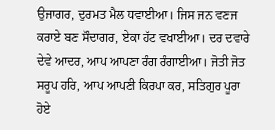ਉਜਾਗਰ, ਦੁਰਮਤ ਮੈਲ ਧਵਾਈਆ। ਜਿਸ ਜਨ ਵਣਜ ਕਰਾਏ ਬਣ ਸੌਦਾਗਰ, ਏਕਾ ਹੱਟ ਵਖਾਈਆ। ਦਰ ਦਵਾਰੇ ਦੇਵੇ ਆਦਰ, ਆਪ ਆਪਣਾ ਰੰਗ ਰੰਗਾਈਆ। ਜੋਤੀ ਜੋਤ ਸਰੂਪ ਹਰਿ, ਆਪ ਆਪਣੀ ਕਿਰਪਾ ਕਰ, ਸਤਿਗੁਰ ਪੂਰਾ ਹੋਏ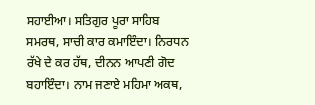ਸਹਾਈਆ। ਸਤਿਗੁਰ ਪੂਰਾ ਸਾਹਿਬ ਸਮਰਥ, ਸਾਚੀ ਕਾਰ ਕਮਾਇੰਦਾ। ਨਿਰਧਨ ਰੱਖੇ ਦੇ ਕਰ ਹੱਥ, ਦੀਨਨ ਆਪਣੀ ਗੋਦ ਬਹਾਇੰਦਾ। ਨਾਮ ਜਣਾਏ ਮਹਿਮਾ ਅਕਥ,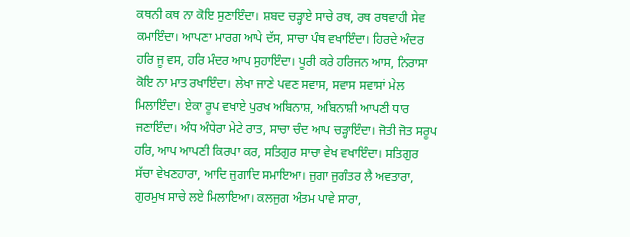ਕਥਨੀ ਕਥ ਨਾ ਕੋਇ ਸੁਣਾਇੰਦਾ। ਸ਼ਬਦ ਚੜ੍ਹਾਏ ਸਾਚੇ ਰਥ, ਰਥ ਰਥਵਾਹੀ ਸੇਵ ਕਮਾਇੰਦਾ। ਆਪਣਾ ਮਾਰਗ ਆਪੇ ਦੱਸ, ਸਾਚਾ ਪੰਥ ਵਖਾਇੰਦਾ। ਹਿਰਦੇ ਅੰਦਰ ਹਰਿ ਜੂ ਵਸ, ਹਰਿ ਮੰਦਰ ਆਪ ਸੁਹਾਇੰਦਾ। ਪੂਰੀ ਕਰੇ ਹਰਿਜਨ ਆਸ, ਨਿਰਾਸਾ ਕੋਇ ਨਾ ਮਾਤ ਰਖਾਇੰਦਾ। ਲੇਖਾ ਜਾਣੇ ਪਵਣ ਸਵਾਸ, ਸਵਾਸ ਸਵਾਸਾਂ ਮੇਲ ਮਿਲਾਇੰਦਾ। ਏਕਾ ਰੂਪ ਵਖਾਏ ਪੁਰਖ ਅਬਿਨਾਸ਼, ਅਬਿਨਾਸ਼ੀ ਆਪਣੀ ਧਾਰ ਜਣਾਇੰਦਾ। ਅੰਧ ਅੰਧੇਰਾ ਮੇਟੇ ਰਾਤ, ਸਾਚਾ ਚੰਦ ਆਪ ਚੜ੍ਹਾਇੰਦਾ। ਜੋਤੀ ਜੋਤ ਸਰੂਪ ਹਰਿ, ਆਪ ਆਪਣੀ ਕਿਰਪਾ ਕਰ, ਸਤਿਗੁਰ ਸਾਚਾ ਵੇਖ ਵਖਾਇੰਦਾ। ਸਤਿਗੁਰ ਸੱਚਾ ਵੇਖਣਹਾਰਾ, ਆਦਿ ਜੁਗਾਦਿ ਸਮਾਇਆ। ਜੁਗਾ ਜੁਗੰਤਰ ਲੈ ਅਵਤਾਰਾ, ਗੁਰਮੁਖ ਸਾਚੇ ਲਏ ਮਿਲਾਇਆ। ਕਲਜੁਗ ਅੰਤਮ ਪਾਵੇ ਸਾਰਾ,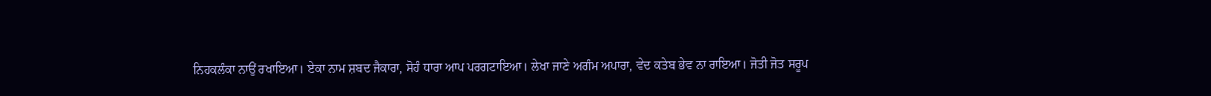ਨਿਹਕਲੰਕਾ ਨਾਉਂ ਰਖਾਇਆ। ਏਕਾ ਨਾਮ ਸ਼ਬਦ ਜੈਕਾਰਾ, ਸੋਹੰ ਧਾਰਾ ਆਪ ਪਰਗਟਾਇਆ। ਲੇਖਾ ਜਾਣੇ ਅਗੰਮ ਅਪਾਰਾ, ਵੇਦ ਕਤੇਬ ਭੇਵ ਨਾ ਰਾਇਆ। ਜੋਤੀ ਜੋਤ ਸਰੂਪ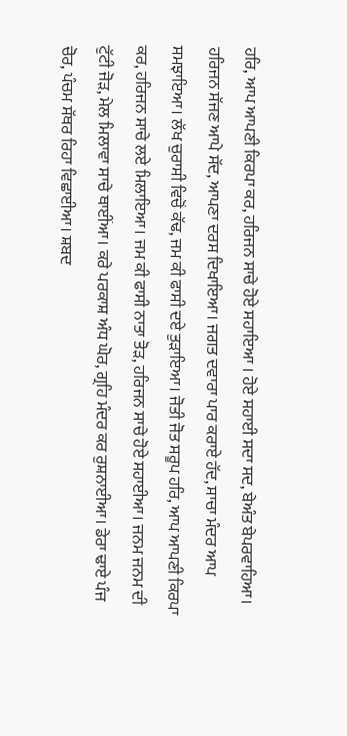ਹਰਿ, ਆਪ ਆਪਣੀ ਕਿਰਪਾ ਕਰ, ਹਰਿਜਨ ਸਾਚੇ ਹੋਏ ਸਹਾਇਆ । ਹੋਏ ਸਹਾਈ ਸਦਾ ਸਦ, ਬੇਅੰਤ ਬੇਪਰਵਾਹਿਆ। ਹਰਿਜਨ ਸੱਜਣ ਆਪੇ ਸੱਦ, ਆਪਣਾ ਦਰਸ ਦਿਖਾਇਆ। ਜਗਤ ਦਵਾਰਾ ਪਾਰ ਕਰਾਏ ਹੱਦ, ਸਾਚਾ ਮੰਦਰ ਆਪ ਸਮਝਾਇਆ। ਲੱਖ ਚੁਰਾਸੀ ਵਿਚੋਂ ਕੱਢ, ਜਮ ਕੀ ਫਾਸੀ ਦਏ ਤੁੜਾਇਆ। ਜੋਤੀ ਜੋਤ ਸਰੂਪ ਹਰਿ, ਆਪ ਆਪਣੀ ਕਿਰਪਾ ਕਰ, ਹਰਿਜਨ ਸਾਚੇ ਲਏ ਮਿਲਾਇਆ। ਜਮ ਕੀ ਫਾਸੀ ਨਾਤਾ ਤੋੜ, ਹਰਿਜਨ ਸਾਚੇ ਹੋਏ ਸਹਾਈਆ। ਜਨਮ ਜਨਮ ਦੀ ਟੁੱਟੀ ਜੋੜ, ਮੇਲ ਮਿਲਾਵਾ ਸਾਚੇ ਥਾਈਂਆ। ਕਰੇ ਪਰਕਾਸ਼ ਅੰਧ ਘੋਰ, ਗ੍ਰਹਿ ਮੰਦਰ ਕਰ ਰੁਸ਼ਨਾਈਆ। ਡੇਰਾ ਢਾਏ ਪੰਜ ਚੋਰ, ਪੰਚਮ ਸੱਥਰ ਰਿਹਾ ਵਿਛਾਈਆ। ਸ਼ਬਦ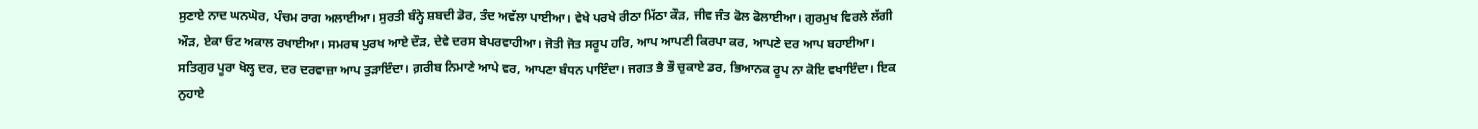ਸੁਣਾਏ ਨਾਦ ਘਨਘੋਰ, ਪੰਚਮ ਰਾਗ ਅਲਾਈਆ। ਸੁਰਤੀ ਬੰਨ੍ਹੇ ਸ਼ਬਦੀ ਡੋਰ, ਤੰਦ ਅਵੱਲਾ ਪਾਈਆ। ਵੇਖੇ ਪਰਖੇ ਰੀਠਾ ਮਿੱਠਾ ਕੌੜ, ਜੀਵ ਜੰਤ ਫੋਲ ਫੋਲਾਈਆ। ਗੁਰਮੁਖ ਵਿਰਲੇ ਲੱਗੀ ਔੜ, ਏਕਾ ਓਟ ਅਕਾਲ ਰਖਾਈਆ। ਸਮਰਥ ਪੁਰਖ ਆਏ ਦੌੜ, ਦੇਵੇ ਦਰਸ ਬੇਪਰਵਾਹੀਆ। ਜੋਤੀ ਜੋਤ ਸਰੂਪ ਹਰਿ, ਆਪ ਆਪਣੀ ਕਿਰਪਾ ਕਰ, ਆਪਣੇ ਦਰ ਆਪ ਬਹਾਈਆ। ਸਤਿਗੁਰ ਪੂਰਾ ਖੋਲ੍ਹ ਦਰ, ਦਰ ਦਰਵਾਜ਼ਾ ਆਪ ਤੁੜਾਇੰਦਾ। ਗ਼ਰੀਬ ਨਿਮਾਣੇ ਆਪੇ ਵਰ, ਆਪਣਾ ਬੰਧਨ ਪਾਇੰਦਾ। ਜਗਤ ਭੈ ਭੌ ਚੁਕਾਏ ਡਰ, ਭਿਆਨਕ ਰੂਪ ਨਾ ਕੋਇ ਵਖਾਇੰਦਾ। ਇਕ ਨੁਹਾਏ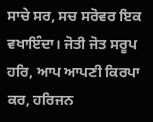ਸਾਚੇ ਸਰ, ਸਚ ਸਰੋਵਰ ਇਕ ਵਖਾਇੰਦਾ। ਜੋਤੀ ਜੋਤ ਸਰੂਪ ਹਰਿ, ਆਪ ਆਪਣੀ ਕਿਰਪਾ ਕਰ, ਹਰਿਜਨ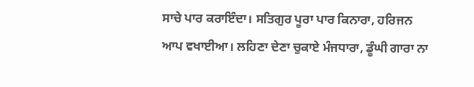ਸਾਚੇ ਪਾਰ ਕਰਾਇੰਦਾ। ਸਤਿਗੁਰ ਪੂਰਾ ਪਾਰ ਕਿਨਾਰਾ, ਹਰਿਜਨ ਆਪ ਵਖਾਈਆ। ਲਹਿਣਾ ਦੇਣਾ ਚੁਕਾਏ ਮੰਜਧਾਰਾ, ਡੂੰਘੀ ਗਾਰਾ ਨਾ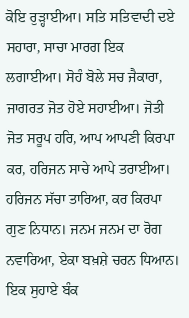ਕੋਇ ਰੁੜ੍ਹਾਈਆ। ਸਤਿ ਸਤਿਵਾਦੀ ਦਏ ਸਹਾਰਾ, ਸਾਚਾ ਮਾਰਗ ਇਕ ਲਗਾਈਆ। ਸੋਹੰ ਬੋਲੇ ਸਚ ਜੈਕਾਰਾ, ਜਾਗਰਤ ਜੋਤ ਹੋਏ ਸਹਾਈਆ। ਜੋਤੀ ਜੋਤ ਸਰੂਪ ਹਰਿ, ਆਪ ਆਪਣੀ ਕਿਰਪਾ ਕਰ, ਹਰਿਜਨ ਸਾਚੇ ਆਪੇ ਤਰਾਈਆ। ਹਰਿਜਨ ਸੱਚਾ ਤਾਰਿਆ, ਕਰ ਕਿਰਪਾ ਗੁਣ ਨਿਧਾਨ। ਜਨਮ ਜਨਮ ਦਾ ਰੋਗ ਨਵਾਰਿਆ, ਏਕਾ ਬਖ਼ਸ਼ੇ ਚਰਨ ਧਿਆਨ। ਇਕ ਸੁਹਾਏ ਬੰਕ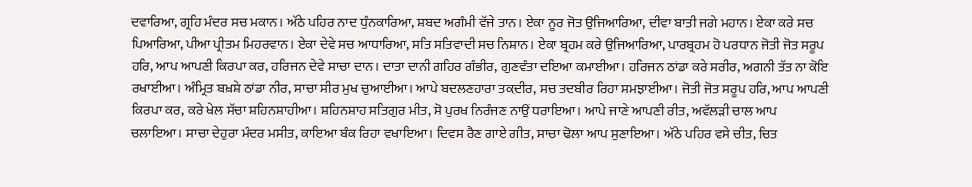ਦਵਾਰਿਆ, ਗ੍ਰਹਿ ਮੰਦਰ ਸਚ ਮਕਾਨ। ਅੱਠੇ ਪਹਿਰ ਨਾਦ ਧੁੰਨਕਾਰਿਆ, ਸ਼ਬਦ ਅਗੰਮੀ ਵੱਜੇ ਤਾਨ। ਏਕਾ ਨੂਰ ਜੋਤ ਉਜਿਆਰਿਆ, ਦੀਵਾ ਬਾਤੀ ਜਗੇ ਮਹਾਨ। ਏਕਾ ਕਰੇ ਸਚ ਪਿਆਰਿਆ, ਪੀਆ ਪ੍ਰੀਤਮ ਮਿਹਰਵਾਨ। ਏਕਾ ਦੇਵੇ ਸਚ ਆਧਾਰਿਆ, ਸਤਿ ਸਤਿਵਾਦੀ ਸਚ ਨਿਸ਼ਾਨ। ਏਕਾ ਬ੍ਰਹਮ ਕਰੇ ਉਜਿਆਰਿਆ, ਪਾਰਬ੍ਰਹਮ ਹੋ ਪਰਧਾਨ ਜੋਤੀ ਜੋਤ ਸਰੂਪ ਹਰਿ, ਆਪ ਆਪਣੀ ਕਿਰਪਾ ਕਰ, ਹਰਿਜਨ ਦੇਵੇ ਸਾਚਾ ਦਾਨ। ਦਾਤਾ ਦਾਨੀ ਗਹਿਰ ਗੰਭੀਰ, ਗੁਣਵੰਤਾ ਦਇਆ ਕਮਾਈਆ। ਹਰਿਜਨ ਠਾਂਡਾ ਕਰੇ ਸਰੀਰ, ਅਗਨੀ ਤੱਤ ਨਾ ਕੋਇ ਰਖਾਈਆ। ਅੰਮ੍ਰਿਤ ਬਖ਼ਸ਼ੇ ਠਾਂਡਾ ਨੀਰ, ਸਾਚਾ ਸੀਰ ਮੁਖ ਚੁਆਈਆ। ਆਪੇ ਬਦਲਣਹਾਰਾ ਤਕ਼ਦੀਰ, ਸਚ ਤਦਬੀਰ ਰਿਹਾ ਸਮਝਾਈਆ। ਜੋਤੀ ਜੋਤ ਸਰੂਪ ਹਰਿ, ਆਪ ਆਪਣੀ ਕਿਰਪਾ ਕਰ, ਕਰੇ ਖੇਲ ਸੱਚਾ ਸ਼ਹਿਨਸ਼ਾਹੀਆ। ਸ਼ਹਿਨਸ਼ਾਹ ਸਤਿਗੁਰ ਮੀਤ, ਸੋ ਪੁਰਖ ਨਿਰੰਜਣ ਨਾਉਂ ਧਰਾਇਆ। ਆਪੇ ਜਾਣੇ ਆਪਣੀ ਰੀਤ, ਅਵੱਲੜੀ ਚਾਲ ਆਪ ਚਲਾਇਆ। ਸਾਚਾ ਦੇਹੁਰਾ ਮੰਦਰ ਮਸੀਤ, ਕਾਇਆ ਬੰਕ ਰਿਹਾ ਵਖਾਇਆ। ਦਿਵਸ ਰੈਣ ਗਾਏ ਗੀਤ, ਸਾਚਾ ਢੋਲਾ ਆਪ ਸੁਣਾਇਆ। ਅੱਠੇ ਪਹਿਰ ਵਸੇ ਚੀਤ, ਚਿਤ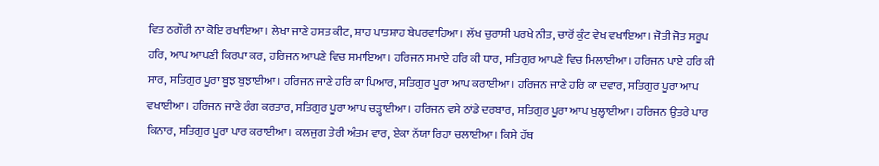ਵਿਤ ਠਗੌਰੀ ਨਾ ਕੋਇ ਰਖਾਇਆ। ਲੇਖਾ ਜਾਣੇ ਹਸਤ ਕੀਟ, ਸ਼ਾਹ ਪਾਤਸ਼ਾਹ ਬੇਪਰਵਾਹਿਆ। ਲੱਖ ਚੁਰਾਸੀ ਪਰਖੇ ਨੀਤ, ਚਾਰੋਂ ਕੁੰਟ ਵੇਖ ਵਖਾਇਆ। ਜੋਤੀ ਜੋਤ ਸਰੂਪ ਹਰਿ, ਆਪ ਆਪਣੀ ਕਿਰਪਾ ਕਰ, ਹਰਿਜਨ ਆਪਣੇ ਵਿਚ ਸਮਾਇਆ। ਹਰਿਜਨ ਸਮਾਏ ਹਰਿ ਕੀ ਧਾਰ, ਸਤਿਗੁਰ ਆਪਣੇ ਵਿਚ ਮਿਲਾਈਆ। ਹਰਿਜਨ ਪਾਏ ਹਰਿ ਕੀ ਸਾਰ, ਸਤਿਗੁਰ ਪੂਰਾ ਬੂਝ ਬੁਝਾਈਆ। ਹਰਿਜਨ ਜਾਣੇ ਹਰਿ ਕਾ ਪਿਆਰ, ਸਤਿਗੁਰ ਪੂਰਾ ਆਪ ਕਰਾਈਆ। ਹਰਿਜਨ ਜਾਣੇ ਹਰਿ ਕਾ ਦਵਾਰ, ਸਤਿਗੁਰ ਪੂਰਾ ਆਪ ਵਖਾਈਆ। ਹਰਿਜਨ ਜਾਣੇ ਰੰਗ ਕਰਤਾਰ, ਸਤਿਗੁਰ ਪੂਰਾ ਆਪ ਚੜ੍ਹਾਈਆ। ਹਰਿਜਨ ਵਸੇ ਠਾਂਡੇ ਦਰਬਾਰ, ਸਤਿਗੁਰ ਪੂਰਾ ਆਪ ਖੁਲ੍ਹਾਈਆ। ਹਰਿਜਨ ਉਤਰੇ ਪਾਰ ਕਿਨਾਰ, ਸਤਿਗੁਰ ਪੂਰਾ ਪਾਰ ਕਰਾਈਆ। ਕਲਜੁਗ ਤੇਰੀ ਅੰਤਮ ਵਾਰ, ਏਕਾ ਨੱਯਾ ਰਿਹਾ ਚਲਾਈਆ। ਕਿਸੇ ਹੱਥ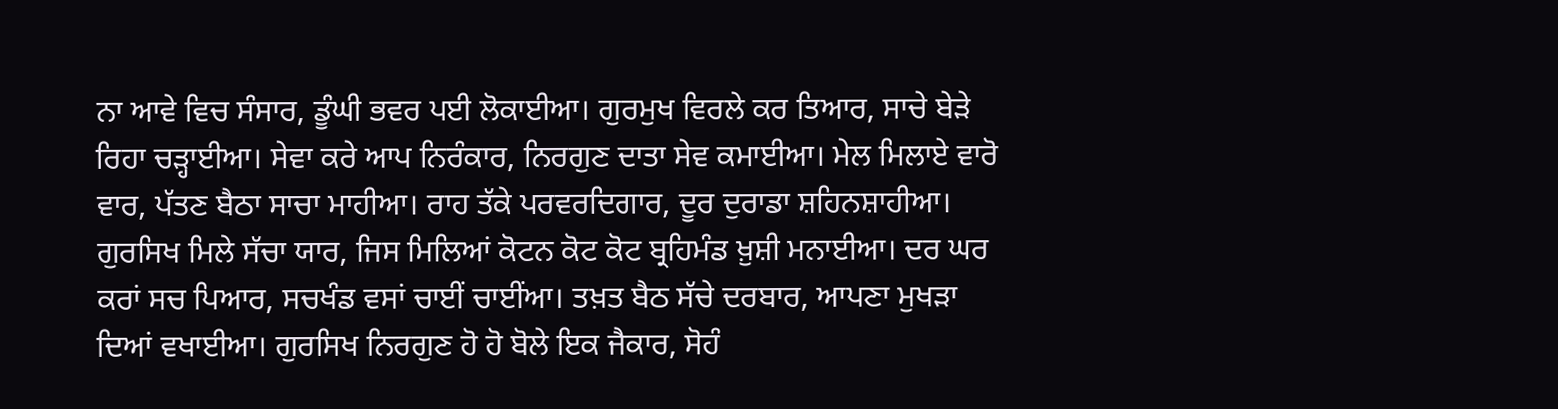ਨਾ ਆਵੇ ਵਿਚ ਸੰਸਾਰ, ਡੂੰਘੀ ਭਵਰ ਪਈ ਲੋਕਾਈਆ। ਗੁਰਮੁਖ ਵਿਰਲੇ ਕਰ ਤਿਆਰ, ਸਾਚੇ ਬੇੜੇ ਰਿਹਾ ਚੜ੍ਹਾਈਆ। ਸੇਵਾ ਕਰੇ ਆਪ ਨਿਰੰਕਾਰ, ਨਿਰਗੁਣ ਦਾਤਾ ਸੇਵ ਕਮਾਈਆ। ਮੇਲ ਮਿਲਾਏ ਵਾਰੋ ਵਾਰ, ਪੱਤਣ ਬੈਠਾ ਸਾਚਾ ਮਾਹੀਆ। ਰਾਹ ਤੱਕੇ ਪਰਵਰਦਿਗਾਰ, ਦੂਰ ਦੁਰਾਡਾ ਸ਼ਹਿਨਸ਼ਾਹੀਆ। ਗੁਰਸਿਖ ਮਿਲੇ ਸੱਚਾ ਯਾਰ, ਜਿਸ ਮਿਲਿਆਂ ਕੋਟਨ ਕੋਟ ਕੋਟ ਬ੍ਰਹਿਮੰਡ ਖ਼ੁਸ਼ੀ ਮਨਾਈਆ। ਦਰ ਘਰ ਕਰਾਂ ਸਚ ਪਿਆਰ, ਸਚਖੰਡ ਵਸਾਂ ਚਾਈਂ ਚਾਈਂਆ। ਤਖ਼ਤ ਬੈਠ ਸੱਚੇ ਦਰਬਾਰ, ਆਪਣਾ ਮੁਖੜਾ ਦਿਆਂ ਵਖਾਈਆ। ਗੁਰਸਿਖ ਨਿਰਗੁਣ ਹੋ ਹੋ ਬੋਲੇ ਇਕ ਜੈਕਾਰ, ਸੋਹੰ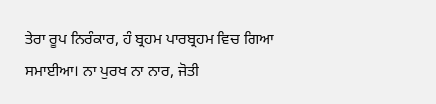ਤੇਰਾ ਰੂਪ ਨਿਰੰਕਾਰ, ਹੰ ਬ੍ਰਹਮ ਪਾਰਬ੍ਰਹਮ ਵਿਚ ਗਿਆ ਸਮਾਈਆ। ਨਾ ਪੁਰਖ ਨਾ ਨਾਰ, ਜੋਤੀ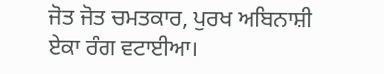ਜੋਤ ਜੋਤ ਚਮਤਕਾਰ, ਪੁਰਖ ਅਬਿਨਾਸ਼ੀ ਏਕਾ ਰੰਗ ਵਟਾਈਆ।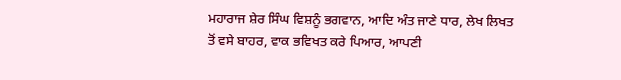ਮਹਾਰਾਜ ਸ਼ੇਰ ਸਿੰਘ ਵਿਸ਼ਨੂੰ ਭਗਵਾਨ, ਆਦਿ ਅੰਤ ਜਾਣੇ ਧਾਰ, ਲੇਖ ਲਿਖਤ ਤੋਂ ਵਸੇ ਬਾਹਰ, ਵਾਕ ਭਵਿਖਤ ਕਰੇ ਪਿਆਰ, ਆਪਣੀ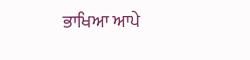ਭਾਖਿਆ ਆਪੇ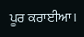ਪੂਰ ਕਰਾਈਆ।